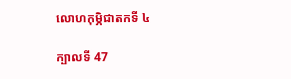លោហកុម្ភិជាតកទី ៤

ក្បាលទី 47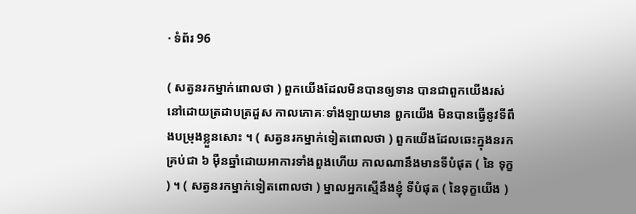· ទំព័រ 96

( សត្វនរកម្នាក់ពោលថា ) ពួកយើងដែលមិនបានឲ្យទាន បានជាពួកយើងរស់នៅដោយត្រដាបត្រដួស កាលភោគៈទាំងឡាយមាន ពួកយើង មិនបានធ្វើនូវទីពឹងបម្រុងខ្លួនសោះ ។ ( សត្វនរកម្នាក់ទៀតពោលថា ) ពួកយើងដែលឆេះក្នុងនរក គ្រប់ជា ៦ ម៉ឺនឆ្នាំដោយអាការទាំងពួងហើយ កាលណានឹងមានទីបំផុត ( នៃ ទុក្ខ ) ។ ( សត្វនរកម្នាក់ទៀតពោលថា ) ម្នាលអ្នកស្មើនឹងខ្ញុំ ទីបំផុត ( នៃទុក្ខយើង )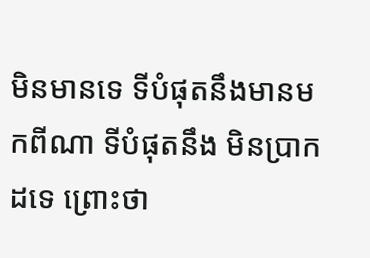មិនមានទេ ទីបំផុតនឹងមានមកពីណា ទីបំផុតនឹង មិនប្រាកដទេ ព្រោះថា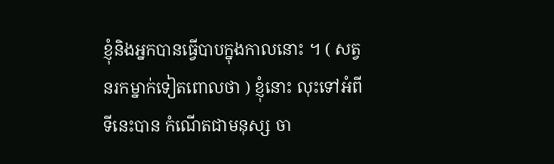ខ្ញុំនិងអ្នកបានធ្វើបាបក្នុងកាលនោះ ។ ( សត្វនរកម្នាក់ទៀតពោលថា ) ខ្ញុំនោះ លុះទៅអំពីទីនេះបាន កំណើតជាមនុស្ស ចា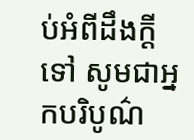ប់អំពីដឹងក្តីទៅ សូមជាអ្នកបរិបូណ៌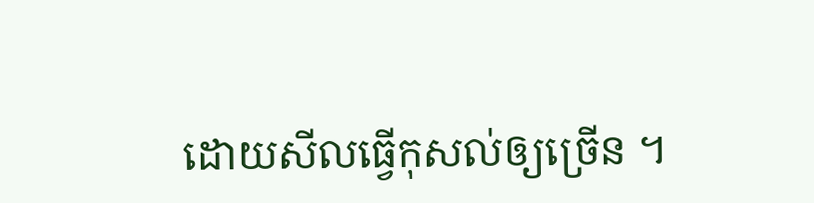ដោយសីលធ្វើកុសល់ឲ្យច្រើន ។